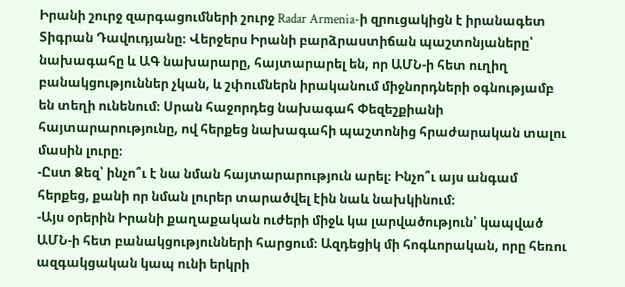Իրանի շուրջ զարգացումների շուրջ Radar Armenia-ի զրուցակիցն է իրանագետ Տիգրան Դավուդյանը։ Վերջերս Իրանի բարձրաստիճան պաշտոնյաները՝ նախագահը և ԱԳ նախարարը, հայտարարել են, որ ԱՄՆ-ի հետ ուղիղ բանակցություններ չկան, և շփումներն իրականում միջնորդների օգնությամբ են տեղի ունենում։ Սրան հաջորդեց նախագահ Փեզեշքիանի հայտարարությունը, ով հերքեց նախագահի պաշտոնից հրաժարական տալու մասին լուրը։
-Ըստ Ձեզ՝ ինչո՞ւ է նա նման հայտարարություն արել։ Ինչո՞ւ այս անգամ հերքեց, քանի որ նման լուրեր տարածվել էին նաև նախկինում։
-Այս օրերին Իրանի քաղաքական ուժերի միջև կա լարվածություն՝ կապված ԱՄՆ-ի հետ բանակցությունների հարցում։ Ազդեցիկ մի հոգևորական, որը հեռու ազգակցական կապ ունի երկրի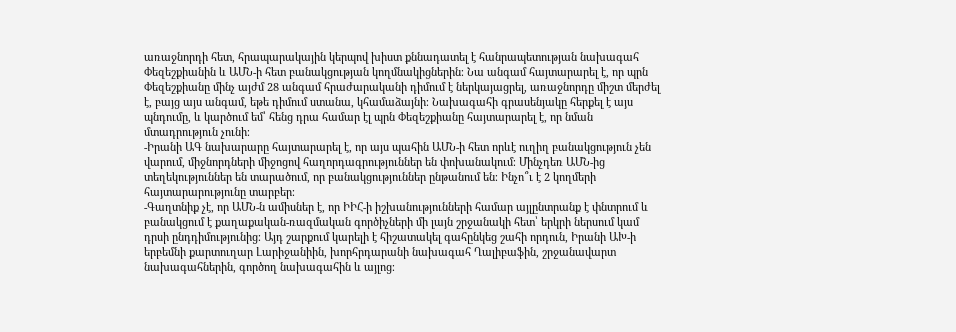առաջնորդի հետ, հրապարակային կերպով խիստ քննադատել է հանրապետության նախագահ Փեզեշքիանին և ԱՄՆ-ի հետ բանակցության կողմնակիցներին։ Նա անգամ հայտարարել է, որ պրն Փեզեշքիանը մինչ այժմ 28 անգամ հրաժարականի դիմում է ներկայացրել, առաջնորդը միշտ մերժել է, բայց այս անգամ, եթե դիմում ստանա, կհամաձայնի։ Նախագահի գրասենյակը հերքել է այս պնդումը, և կարծում եմ՝ հենց դրա համար էլ պրն Փեզեշքիանը հայտարարել է, որ նման մտադրություն չունի։
-Իրանի ԱԳ նախարարը հայտարարել է, որ այս պահին ԱՄՆ-ի հետ որևէ ուղիղ բանակցություն չեն վարում, միջնորդների միջոցով հաղորդագրություններ են փոխանակում։ Մինչդեռ ԱՄՆ-ից տեղեկություններ են տարածում, որ բանակցություններ ընթանում են։ Ինչո՞ւ է 2 կողմերի հայտարարությունը տարբեր։
-Գաղտնիք չէ, որ ԱՄՆ-ն ամիսներ է, որ ԻԻՀ-ի իշխանությունների համար այլընտրանք է փնտրում և բանակցում է քաղաքական-ռազմական գործիչների մի լայն շրջանակի հետ՝ երկրի ներսում կամ դրսի ընդդիմությունից։ Այդ շարքում կարելի է հիշատակել գահընկեց շահի որդուն, Իրանի ԱԽ-ի երբեմնի քարտուղար Լարիջանիին, խորհրդարանի նախագահ Ղալիբաֆին, շրջանավարտ նախագահներին, գործող նախագահին և այլոց։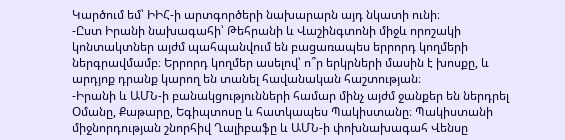Կարծում եմ՝ ԻԻՀ-ի արտգործերի նախարարն այդ նկատի ունի։
-Ըստ Իրանի նախագահի՝ Թեհրանի և Վաշինգտոնի միջև որոշակի կոնտակտներ այժմ պահպանվում են բացառապես երրորդ կողմերի ներգրավմամբ։ Երրորդ կողմեր ասելով՝ ո՞ր երկրների մասին է խոսքը, և արդյոք դրանք կարող են տանել հավանական հաշտության։
-Իրանի և ԱՄՆ-ի բանակցությունների համար մինչ այժմ ջանքեր են ներդրել Օմանը, Քաթարը, Եգիպտոսը և հատկապես Պակիստանը։ Պակիստանի միջնորդության շնորհիվ Ղալիբաֆը և ԱՄՆ-ի փոխնախագահ Վենսը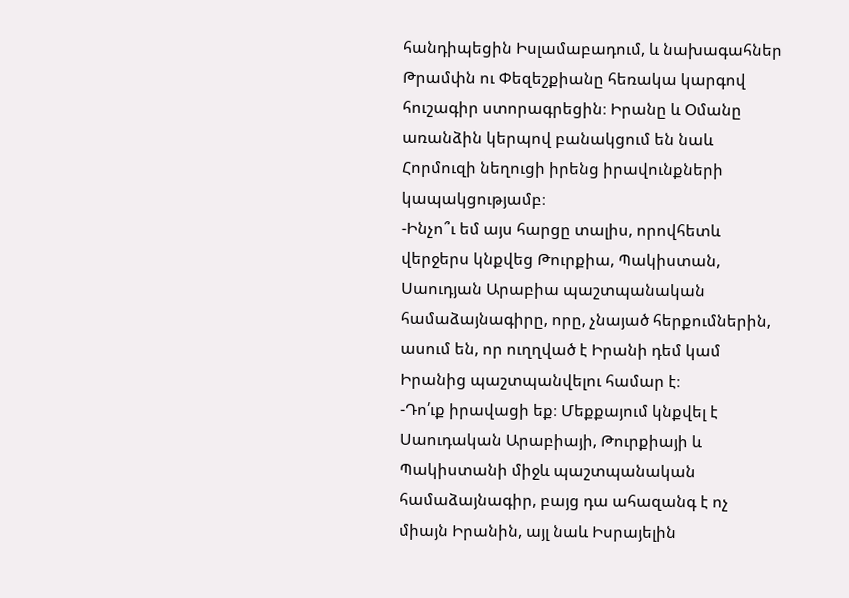հանդիպեցին Իսլամաբադում, և նախագահներ Թրամփն ու Փեզեշքիանը հեռակա կարգով հուշագիր ստորագրեցին։ Իրանը և Օմանը առանձին կերպով բանակցում են նաև Հորմուզի նեղուցի իրենց իրավունքների կապակցությամբ։
-Ինչո՞ւ եմ այս հարցը տալիս, որովհետև վերջերս կնքվեց Թուրքիա, Պակիստան, Սաուդյան Արաբիա պաշտպանական համաձայնագիրը, որը, չնայած հերքումներին, ասում են, որ ուղղված է Իրանի դեմ կամ Իրանից պաշտպանվելու համար է։
-Դո՛ւք իրավացի եք։ Մեքքայում կնքվել է Սաուդական Արաբիայի, Թուրքիայի և Պակիստանի միջև պաշտպանական համաձայնագիր, բայց դա ահազանգ է ոչ միայն Իրանին, այլ նաև Իսրայելին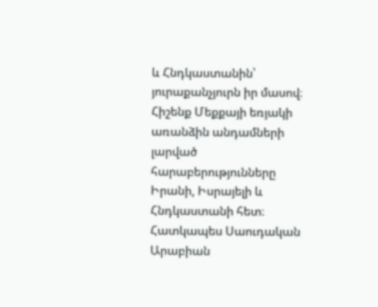և Հնդկաստանին՝ յուրաքանչյուրն իր մասով։ Հիշենք Մեքքայի եռյակի առանձին անդամների լարված հարաբերությունները Իրանի, Իսրայելի և Հնդկաստանի հետ։ Հատկապես Սաուդական Արաբիան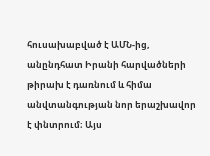հուսախաբված է ԱՄՆ-ից, անընդհատ Իրանի հարվածների թիրախ է դառնում և հիմա անվտանգության նոր երաշխավոր է փնտրում։ Այս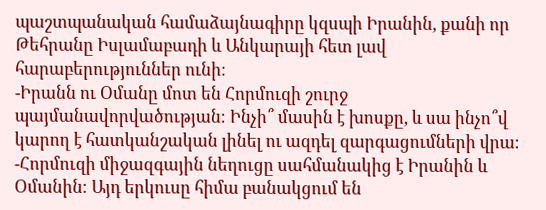պաշտպանական համաձայնագիրը կզսպի Իրանին, քանի որ Թեհրանը Իսլամաբադի և Անկարայի հետ լավ հարաբերություններ ունի։
-Իրանն ու Օմանը մոտ են Հորմուզի շուրջ պայմանավորվածության։ Ինչի՞ մասին է խոսքը, և սա ինչո՞վ կարող է հատկանշական լինել ու ազդել զարգացումների վրա։
-Հորմուզի միջազգային նեղուցը սահմանակից է Իրանին և Օմանին։ Այդ երկուսը հիմա բանակցում են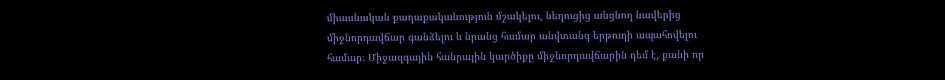միասնական քաղաքականություն մշակելու, նեղուցից անցնող նավերից միջնորդավճար գանձելու և նրանց համար անվտանգ երթուղի ապահովելու համար։ Միջազգային հանրային կարծիքը միջնորդավճարին դեմ է, քանի որ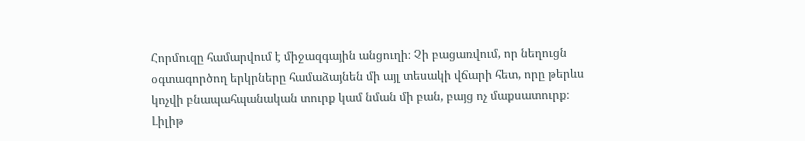Հորմուզը համարվում է միջազգային անցուղի։ Չի բացառվում, որ նեղուցն օգտագործող երկրները համաձայնեն մի այլ տեսակի վճարի հետ, որը թերևս կոչվի բնապահպանական տուրք կամ նման մի բան, բայց ոչ մաքսատուրք։
Լիլիթ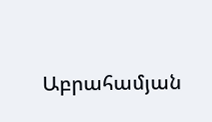Աբրահամյան